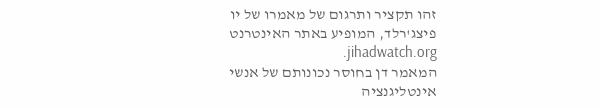זהו תקציר ותרגום של מאמרו של יו פיצג'רלד, המופיע באתר האינטרנט jihadwatch.org.
המאמר דן בחוסר נכונותם של אנשי אינטליגנציה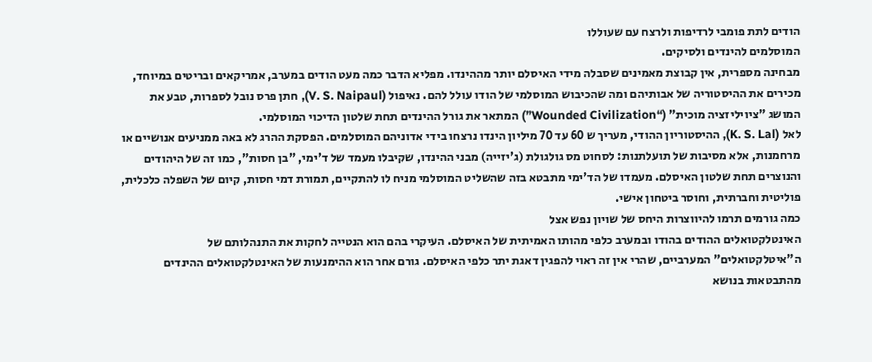הודים לתת פומבי לרדיפות ולרצח עם שעוללו
המוסלמים להינדים ולסיקים.
מבחינה מספרית, אין קבוצת מאמינים שסבלה מידי האיסלם יותר מההינדו. מפליא הדבר כמה מעט הודים במערב, אמריקאים ובריטים במיוחד, מכירים את ההיסטוריה של אבותיהם ומה שהכיבוש המוסלמי של הודו עולל להם. נאיפול (V. S. Naipaul), חתן פרס נובל לספרות, טבע את המושג "ציויליזציה מוכית" (“Wounded Civilization”) המתאר את גורל ההינדים תחת שלטון הדיכוי המוסלמי.
לאל (K. S. Lal), ההיסטוריון ההודי, מעריך ש 60 עד 70 מיליון הינדו נרצחו בידי אדוניהם המוסלמים. הפסקת ההרג לא באה ממניעים אנושיים או מרחמנות, אלא מסיבות של תועלתנות: לסחוט מס גולגולת (ג'יזייה) מבני ההינדו, שקיבלו מעמד של ד'ימי, "בן חסות", כמו זה של היהודים והנוצרים תחת שלטון האיסלם. מעמדו של הד'ימי מתבטא בזה שהשליט המוסלמי מניח לו להתקיים, תמורת דמי חסות, קיום של השפלה כלכלית, פוליטית וחברתית, וחוסר ביטחון אישי.
כמה גורמים תרמו להיווצרות היחס של שויון נפש אצל
האינטלקטואלים ההודים בהודו ובמערב כלפי מהותו האמיתית של האיסלם. העיקרי בהם הוא הנטייה לחקות את התנהלותם של ה"איטלקטואלים" המערביים, שהרי אין זה ראוי להפגין דאגת יתר כלפי האיסלם. גורם אחר הוא ההימנעות של האינטלקטואלים ההינדים מהתבטאות בנושא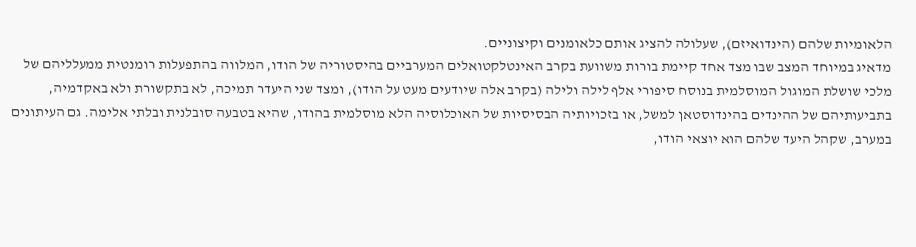הלאומיות שלהם (הינדואיזם), שעלולה להציג אותם כלאומנים וקיצוניים.
מדאיג במיוחד המצב שבו מצד אחד קיימת בורות משוועת בקרב האינטלקטואלים המערביים בהיסטוריה של הודו, המלווה בהתפעלות רומנטית ממעלליהם של מלכי שושלת המוגול המוסלמית בנוסח סיפורי אלף לילה ולילה (בקרב אלה שיודעים מעט על הודו), ומצד שני היעדר תמיכה, לא בתקשורת ולא באקדמיה, בתביעותיהם של ההינדים בהינדוסטאן למשל, או בזכויותיה הבסיסיות של האוכלוסיה הלא מוסלמית בהודו, שהיא בטבעה סובלנית ובלתי אלימה. גם העיתונים במערב, שקהל היעד שלהם הוא יוצאי הודו,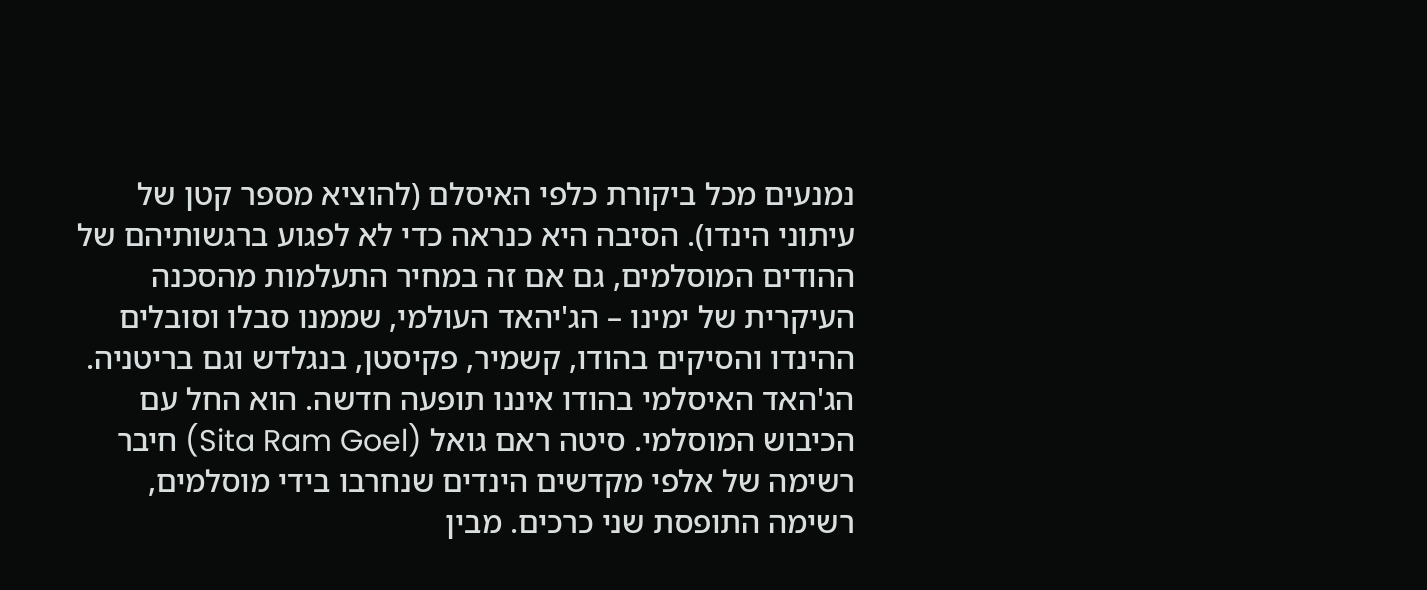נמנעים מכל ביקורת כלפי האיסלם (להוציא מספר קטן של עיתוני הינדו). הסיבה היא כנראה כדי לא לפגוע ברגשותיהם של ההודים המוסלמים, גם אם זה במחיר התעלמות מהסכנה העיקרית של ימינו – הג'יהאד העולמי, שממנו סבלו וסובלים ההינדו והסיקים בהודו, קשמיר, פקיסטן, בנגלדש וגם בריטניה.
הג'האד האיסלמי בהודו איננו תופעה חדשה. הוא החל עם הכיבוש המוסלמי. סיטה ראם גואל (Sita Ram Goel) חיבר רשימה של אלפי מקדשים הינדים שנחרבו בידי מוסלמים, רשימה התופסת שני כרכים. מבין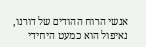אנשי הרוח ההודים של דורנו, נאיפול הוא כמעט היחידי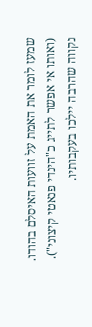שמעז לומר את האמת על זוועות האיסלם בהודו. (ואותו אי אפשר לתייג כ"הינדי פנאטי קיצוני"). נקווה שהרבה יילכו בעקבותיו.